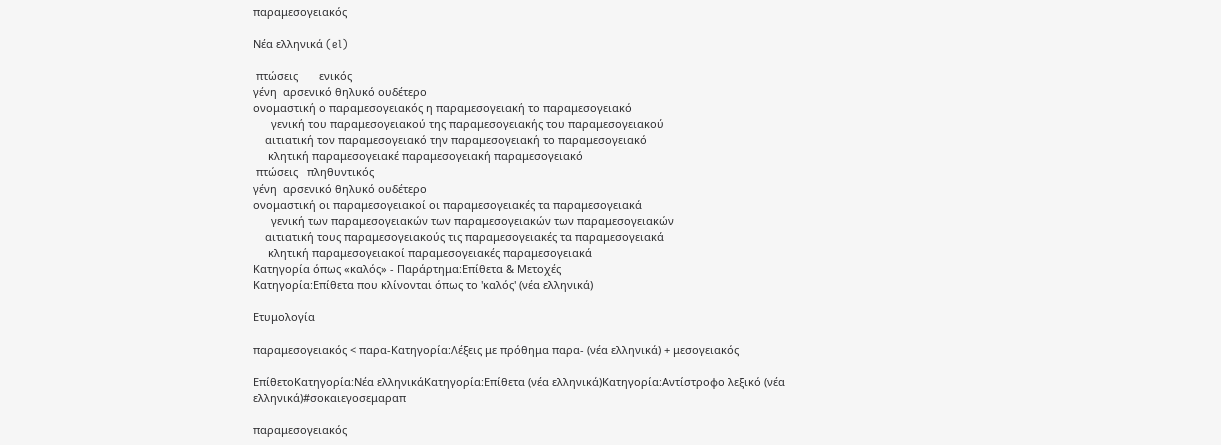παραμεσογειακός

Νέα ελληνικά (el)

 πτώσεις       ενικός
γένη  αρσενικό θηλυκό ουδέτερο
ονομαστική ο παραμεσογειακός η παραμεσογειακή το παραμεσογειακό
      γενική του παραμεσογειακού της παραμεσογειακής του παραμεσογειακού
    αιτιατική τον παραμεσογειακό την παραμεσογειακή το παραμεσογειακό
     κλητική παραμεσογειακέ παραμεσογειακή παραμεσογειακό
 πτώσεις   πληθυντικός
γένη  αρσενικό θηλυκό ουδέτερο
ονομαστική οι παραμεσογειακοί οι παραμεσογειακές τα παραμεσογειακά
      γενική των παραμεσογειακών των παραμεσογειακών των παραμεσογειακών
    αιτιατική τους παραμεσογειακούς τις παραμεσογειακές τα παραμεσογειακά
     κλητική παραμεσογειακοί παραμεσογειακές παραμεσογειακά
Κατηγορία όπως «καλός» - Παράρτημα:Επίθετα & Μετοχές
Κατηγορία:Επίθετα που κλίνονται όπως το 'καλός' (νέα ελληνικά)

Ετυμολογία

παραμεσογειακός < παρα-Κατηγορία:Λέξεις με πρόθημα παρα- (νέα ελληνικά) + μεσογειακός

ΕπίθετοΚατηγορία:Νέα ελληνικάΚατηγορία:Επίθετα (νέα ελληνικά)Κατηγορία:Αντίστροφο λεξικό (νέα ελληνικά)#σοκαιεγοσεμαραπ

παραμεσογειακός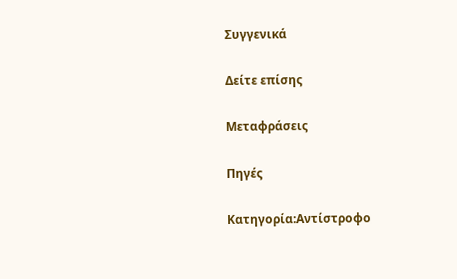Συγγενικά

Δείτε επίσης

Μεταφράσεις

Πηγές

Κατηγορία:Αντίστροφο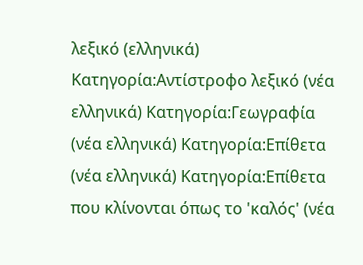λεξικό (ελληνικά) Κατηγορία:Αντίστροφο λεξικό (νέα ελληνικά) Κατηγορία:Γεωγραφία (νέα ελληνικά) Κατηγορία:Επίθετα (νέα ελληνικά) Κατηγορία:Επίθετα που κλίνονται όπως το 'καλός' (νέα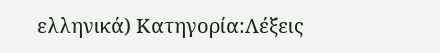ελληνικά) Κατηγορία:Λέξεις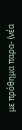με πρόθημα παρα- (νέα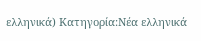ελληνικά) Κατηγορία:Νέα ελληνικά